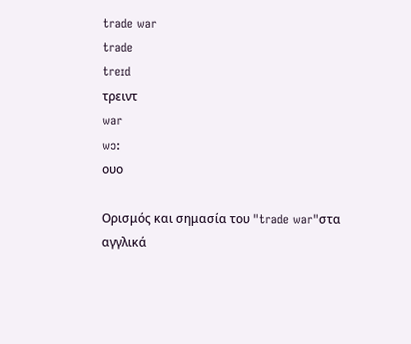trade war
trade
treɪd
τρειντ
war
wɔ:
ουο

Ορισμός και σημασία του "trade war"στα αγγλικά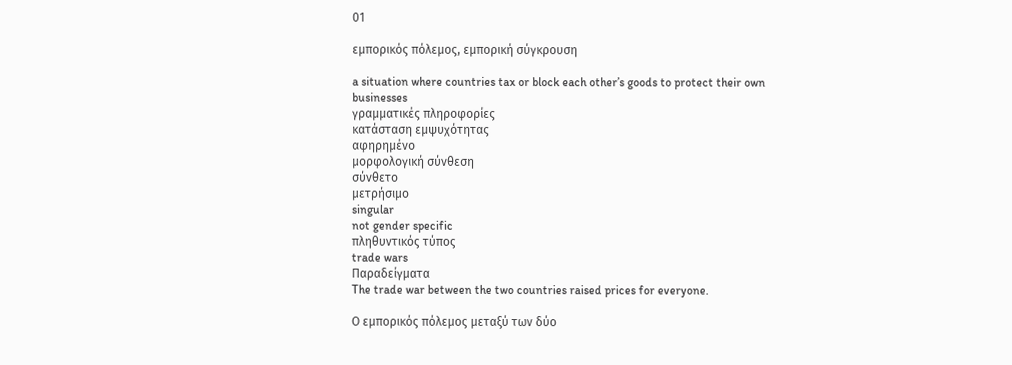01

εμπορικός πόλεμος, εμπορική σύγκρουση

a situation where countries tax or block each other’s goods to protect their own businesses
γραμματικές πληροφορίες
κατάσταση εμψυχότητας
αφηρημένο
μορφολογική σύνθεση
σύνθετο
μετρήσιμο
singular
not gender specific
πληθυντικός τύπος
trade wars
Παραδείγματα
The trade war between the two countries raised prices for everyone.

Ο εμπορικός πόλεμος μεταξύ των δύο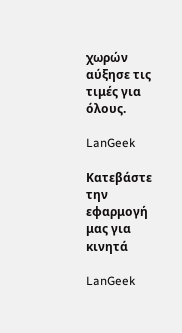χωρών αύξησε τις τιμές για όλους.

LanGeek

Κατεβάστε την εφαρμογή μας για κινητά

LanGeek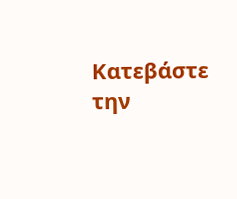Κατεβάστε την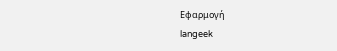Εφαρμογή
langeek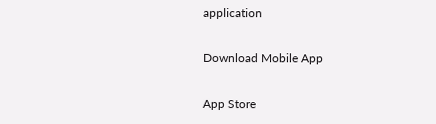application

Download Mobile App

App Store